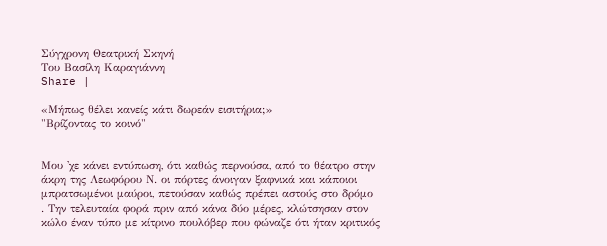Σύγχρονη Θεατρική Σκηνή
Του Βασίλη Καραγιάννη
Share |

«Μήπως θέλει κανείς κάτι δωρεάν εισιτήρια;»
"Βρίζοντας το κοινό"


Μου 'χε κάνει εντύπωση, ότι καθώς περνούσα, από το θέατρο στην άκρη της Λεωφόρου Ν. οι πόρτες άνοιγαν ξαφνικά και κάποιοι μπρατσωμένοι μαύροι, πετούσαν καθώς πρέπει αστούς στο δρόμο
. Την τελευταία φορά πριν από κάνα δύο μέρες, κλώτσησαν στον κώλο έναν τύπο με κίτρινο πουλόβερ που φώναζε ότι ήταν κριτικός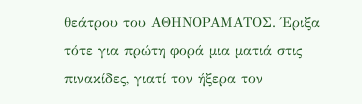θεάτρου του ΑΘΗΝΟΡΑΜΑΤΟΣ. Έριξα τότε για πρώτη φορά μια ματιά στις πινακίδες, γιατί τον ήξερα τον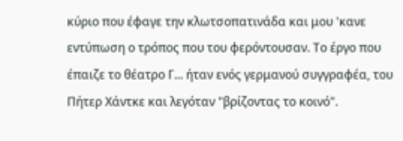κύριο που έφαγε την κλωτσοπατινάδα και μου 'κανε εντύπωση ο τρόπος που του φερόντουσαν. Το έργο που έπαιζε το θέατρο Γ... ήταν ενός γερμανού συγγραφέα, του Πήτερ Χάντκε και λεγόταν "βρίζοντας το κοινό".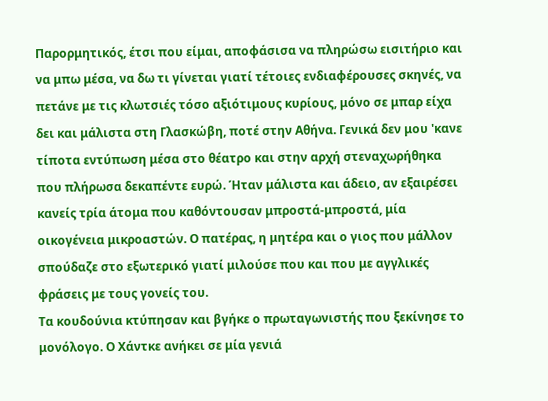Παρορμητικός, έτσι που είμαι, αποφάσισα να πληρώσω εισιτήριο και να μπω μέσα, να δω τι γίνεται γιατί τέτοιες ενδιαφέρουσες σκηνές, να πετάνε με τις κλωτσιές τόσο αξιότιμους κυρίους, μόνο σε μπαρ είχα δει και μάλιστα στη Γλασκώβη, ποτέ στην Αθήνα. Γενικά δεν μου 'κανε τίποτα εντύπωση μέσα στο θέατρο και στην αρχή στεναχωρήθηκα που πλήρωσα δεκαπέντε ευρώ. Ήταν μάλιστα και άδειο, αν εξαιρέσει κανείς τρία άτομα που καθόντουσαν μπροστά-μπροστά, μία οικογένεια μικροαστών. Ο πατέρας, η μητέρα και ο γιος που μάλλον σπούδαζε στο εξωτερικό γιατί μιλούσε που και που με αγγλικές φράσεις με τους γονείς του.
Τα κουδούνια κτύπησαν και βγήκε ο πρωταγωνιστής που ξεκίνησε το μονόλογο. Ο Χάντκε ανήκει σε μία γενιά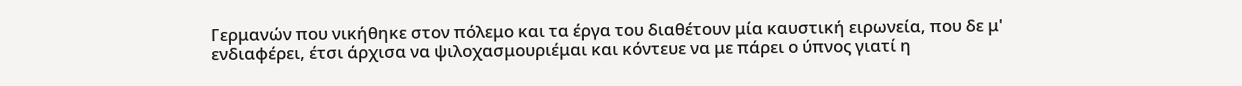Γερμανών που νικήθηκε στον πόλεμο και τα έργα του διαθέτουν μία καυστική ειρωνεία, που δε μ' ενδιαφέρει, έτσι άρχισα να ψιλοχασμουριέμαι και κόντευε να με πάρει ο ύπνος γιατί η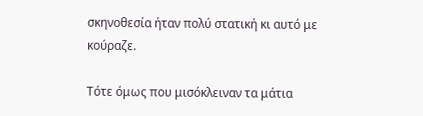σκηνοθεσία ήταν πολύ στατική κι αυτό με κούραζε.

Τότε όμως που μισόκλειναν τα μάτια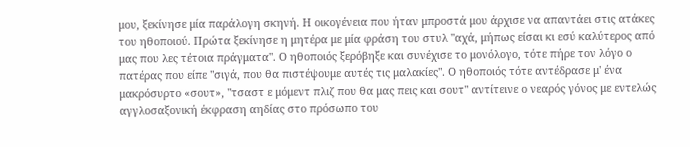μου, ξεκίνησε μία παράλογη σκηνή. Η οικογένεια που ήταν μπροστά μου άρχισε να απαντάει στις ατάκες του ηθοποιού. Πρώτα ξεκίνησε η μητέρα με μία φράση του στυλ "αχά, μήπως είσαι κι εσύ καλύτερος από μας που λες τέτοια πράγματα". Ο ηθοποιός ξερόβηξε και συνέχισε το μονόλογο, τότε πήρε τον λόγο ο πατέρας που είπε "σιγά, που θα πιστέψουμε αυτές τις μαλακίες". Ο ηθοποιός τότε αντέδρασε μ' ένα  μακρόσυρτο «σουτ», "τσαστ ε μόμεντ πλιζ που θα μας πεις και σουτ" αντίτεινε ο νεαρός γόνος με εντελώς αγγλοσαξονική έκφραση αηδίας στο πρόσωπο του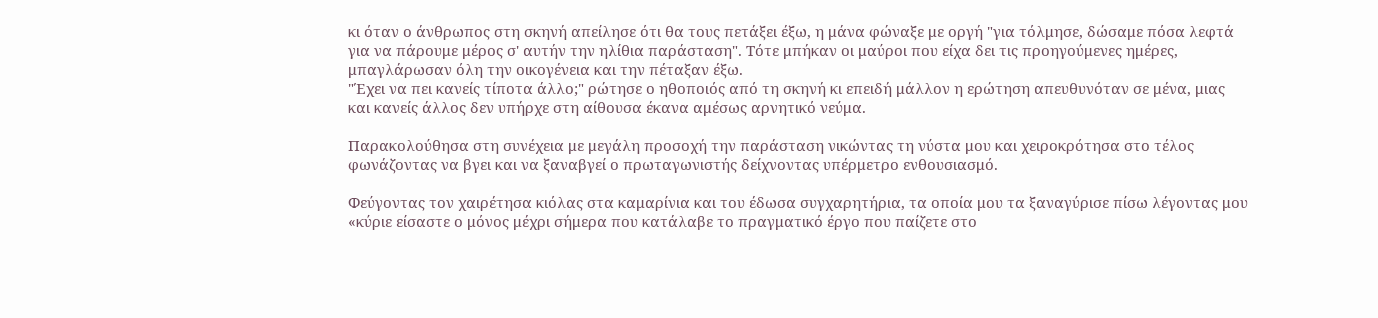κι όταν ο άνθρωπος στη σκηνή απείλησε ότι θα τους πετάξει έξω, η μάνα φώναξε με οργή "για τόλμησε, δώσαμε πόσα λεφτά για να πάρουμε μέρος σ' αυτήν την ηλίθια παράσταση". Τότε μπήκαν οι μαύροι που είχα δει τις προηγούμενες ημέρες, μπαγλάρωσαν όλη την οικογένεια και την πέταξαν έξω.
"Έχει να πει κανείς τίποτα άλλο;" ρώτησε ο ηθοποιός από τη σκηνή κι επειδή μάλλον η ερώτηση απευθυνόταν σε μένα, μιας και κανείς άλλος δεν υπήρχε στη αίθουσα έκανα αμέσως αρνητικό νεύμα.

Παρακολούθησα στη συνέχεια με μεγάλη προσοχή την παράσταση νικώντας τη νύστα μου και χειροκρότησα στο τέλος φωνάζοντας να βγει και να ξαναβγεί ο πρωταγωνιστής δείχνοντας υπέρμετρο ενθουσιασμό.

Φεύγοντας τον χαιρέτησα κιόλας στα καμαρίνια και του έδωσα συγχαρητήρια, τα οποία μου τα ξαναγύρισε πίσω λέγοντας μου «κύριε είσαστε ο μόνος μέχρι σήμερα που κατάλαβε το πραγματικό έργο που παίζετε στο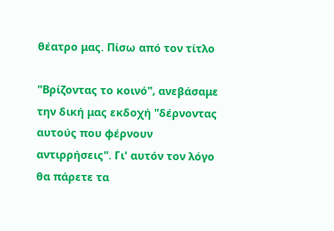θέατρο μας. Πίσω από τον τίτλο

"Βρίζοντας το κοινό", ανεβάσαμε την δική μας εκδοχή "δέρνοντας αυτούς που φέρνουν αντιρρήσεις". Γι' αυτόν τον λόγο θα πάρετε τα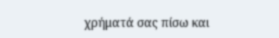χρήματά σας πίσω και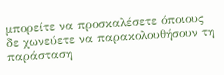μπορείτε να προσκαλέσετε όποιους δε χωνεύετε να παρακολουθήσουν τη παράσταση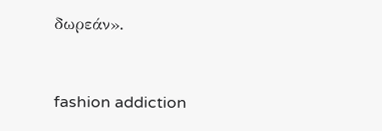δωρεάν».



fashion addiction